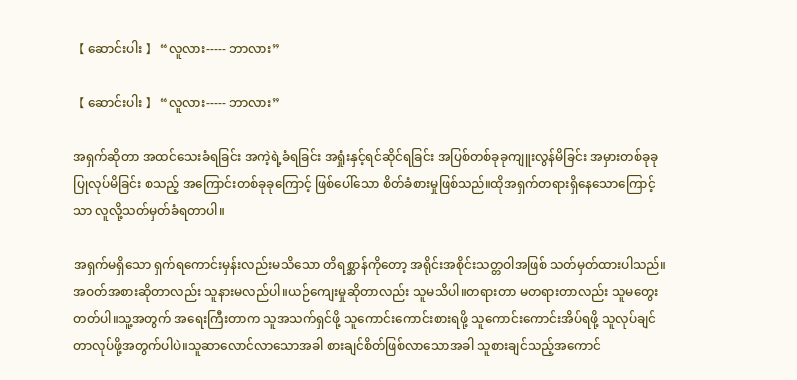【 ဆောင်းပါး 】 “လူလား----- ဘာလား”

【 ဆောင်းပါး 】 “လူလား----- ဘာလား”

အရှက်ဆိုတာ အထင်သေးခံရခြင်း အကဲ့ရဲ့ခံရခြင်း အရှုံးနှင့်ရင်ဆိုင်ရခြင်း အပြစ်တစ်ခုခုကျူးလွန်မိခြင်း အမှားတစ်ခုခုပြုလုပ်မိခြင်း စသည့် အကြောင်းတစ်ခုခုကြောင့် ဖြစ်ပေါ်သော စိတ်ခံစားမှုဖြစ်သည်။ထိုအရှက်တရားရှိနေသောကြောင့်သာ လူလို့သတ်မှတ်ခံရတာပါ။

အရှက်မရှိသော ရှက်ရကောင်းမှန်းလည်းမသိသော တိရစ္ဆာန်ကိုတော့ အရိုင်းအစိုင်းသတ္တဝါအဖြစ် သတ်မှတ်ထားပါသည်။အဝတ်အစားဆိုတာလည်း သူနားမလည်ပါ။ယဉ်ကျေးမှုဆိုတာလည်း သူမသိပါ။တရားတာ မတရားတာလည်း သူမတွေးတတ်ပါ။သူ့အတွက် အရေးကြီးတာက သူအသက်ရှင်ဖို့ သူကောင်းကောင်းစားရဖို့ သူကောင်းကောင်းအိပ်ရဖို့ သူလုပ်ချင်တာလုပ်ဖို့အတွက်ပါပဲ။သူဆာလောင်လာသောအခါ စားချင်စိတ်ဖြစ်လာသောအခါ သူစားချင်သည့်အကောင်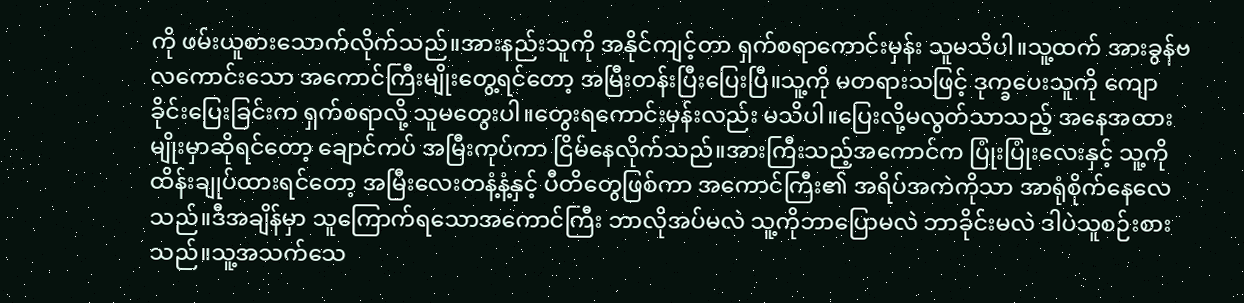ကို ဖမ်းယူစားသောက်လိုက်သည်။အားနည်းသူကို အနိုင်ကျင့်တာ ရှက်စရာကောင်းမှန်း သူမသိပါ။သူ့ထက် အားခွန်ဗလကောင်းသော အကောင်ကြီးမျိုးတွေ့ရင်တော့ အမြီးတန်းပြီးပြေးပြီ။သူ့ကို မတရားသဖြင့် ဒုက္ခပေးသူကို ကျောခိုင်းပြေးခြင်းက ရှက်စရာလို့ သူမတွေးပါ။တွေးရကောင်းမှန်းလည်း မသိပါ။ပြေးလို့မလွတ်သာသည့် အနေအထားမျိုးမှာဆိုရင်တော့ ချောင်ကပ် အမြီးကုပ်ကာ ငြိမ်နေလိုက်သည်။အားကြီးသည့်အကောင်က ပြုံးပြုံးလေးနှင့် သူ့ကိုထိန်းချုပ်ထားရင်တော့ အမြီးလေးတနံ့နံ့နှင့် ပီတိတွေဖြစ်ကာ အကောင်ကြီး၏ အရိပ်အကဲကိုသာ အာရုံစိုက်နေလေသည်။ဒီအချိန်မှာ သူကြောက်ရသောအကောင်ကြီး ဘာလိုအပ်မလဲ သူ့ကိုဘာပြောမလဲ ဘာခိုင်းမလဲ ဒါပဲသူစဉ်းစားသည်။သူ့အသက်သေ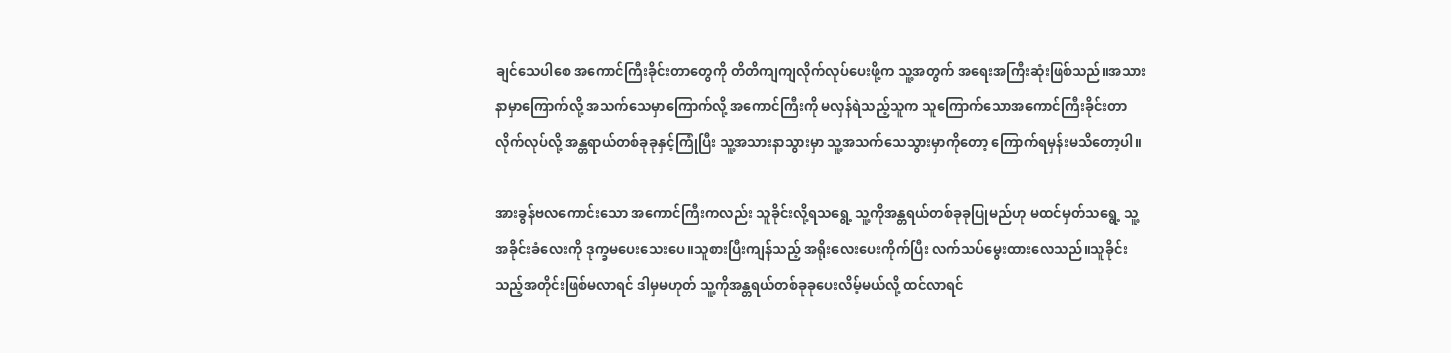ချင်သေပါစေ အကောင်ကြီးခိုင်းတာတွေကို တိတိကျကျလိုက်လုပ်ပေးဖို့က သူ့အတွက် အရေးအကြီးဆုံးဖြစ်သည်။အသားနာမှာကြောက်လို့ အသက်သေမှာကြောက်လို့ အကောင်ကြီးကို မလှန်ရဲသည့်သူက သူကြောက်သောအကောင်ကြီးခိုင်းတာ လိုက်လုပ်လို့ အန္တရာယ်တစ်ခုခုနှင့်ကြုံပြီး သူ့အသားနာသွားမှာ သူ့အသက်သေသွားမှာကိုတော့ ကြောက်ရမှန်းမသိတော့ပါ။

အားခွန်ဗလကောင်းသော အကောင်ကြီးကလည်း သူခိုင်းလို့ရသရွေ့ သူ့ကိုအန္တရယ်တစ်ခုခုပြုမည်ဟု မထင်မှတ်သရွေ့ သူ့အခိုင်းခံလေးကို ဒုက္ခမပေးသေးပေ။သူစားပြီးကျန်သည့် အရိုးလေးပေးကိုက်ပြီး လက်သပ်မွေးထားလေသည်။သူခိုင်းသည့်အတိုင်းဖြစ်မလာရင် ဒါမှမဟုတ် သူ့ကိုအန္တရယ်တစ်ခုခုပေးလိမ့်မယ်လို့ ထင်လာရင်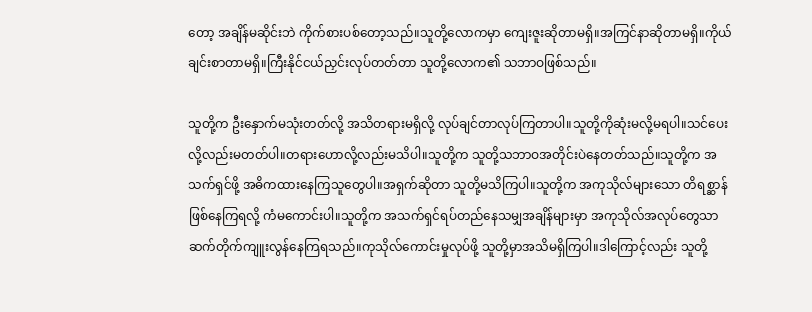တော့ အချိန်မဆိုင်းဘဲ ကိုက်စားပစ်တော့သည်။သူတို့လောကမှာ ကျေးဇူးဆိုတာမရှိ။အကြင်နာဆိုတာမရှိ။ကိုယ်ချင်းစာတာမရှိ။ကြီးနိုင်ငယ်ညှင်းလုပ်တတ်တာ သူတို့လောက၏ သဘာဝဖြစ်သည်။

သူတို့က ဦးနှောက်မသုံးတတ်လို့ အသိတရားမရှိလို့ လုပ်ချင်တာလုပ်ကြတာပါ။သူတို့ကိုဆုံးမလို့မရပါ။သင်ပေးလို့လည်းမတတ်ပါ။တရားဟောလို့လည်းမသိပါ။သူတို့က သူတို့သဘာဝအတိုင်းပဲနေတတ်သည်။သူတို့က အသက်ရှင်ဖို့ အဓိကထားနေကြသူတွေပါ။အရှက်ဆိုတာ သူတို့မသိကြပါ။သူတို့က အကုသိုလ်များသော တိရစ္ဆာန်ဖြစ်နေကြရလို့ ကံမကောင်းပါ။သူတို့က အသက်ရှင်ရပ်တည်နေသမျှအချိန်များမှာ အကုသိုလ်အလုပ်တွေသာ ဆက်တိုက်ကျူးလွန်နေကြရသည်။ကုသိုလ်ကောင်းမှုလုပ်ဖို့ သူတို့မှာအသိမရှိကြပါ။ဒါကြောင့်လည်း သူတို့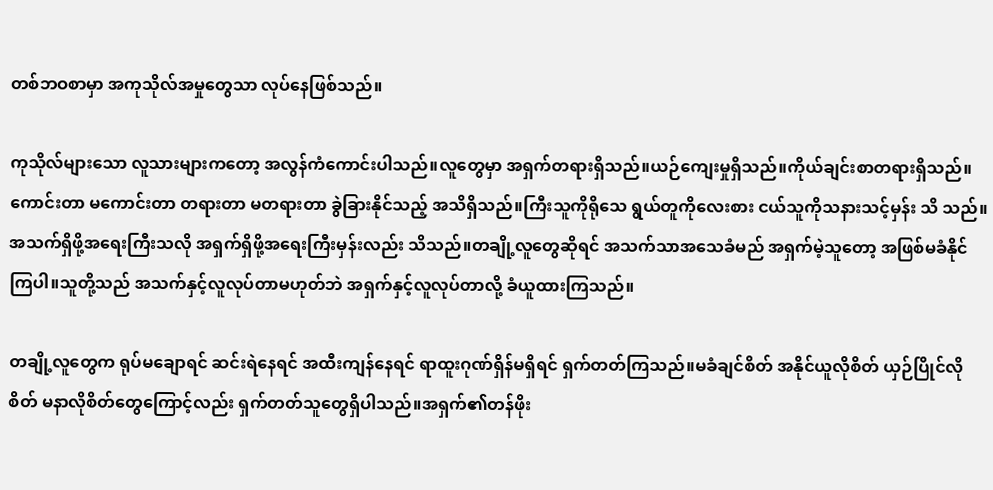တစ်ဘဝစာမှာ အကုသိုလ်အမှုတွေသာ လုပ်နေဖြစ်သည်။

ကုသိုလ်များသော လူသားများကတော့ အလွန်ကံကောင်းပါသည်။လူတွေမှာ အရှက်တရားရှိသည်။ယဉ်ကျေးမှုရှိသည်။ကိုယ်ချင်းစာတရားရှိသည်။ကောင်းတာ မကောင်းတာ တရားတာ မတရားတာ ခွဲခြားနိုင်သည့် အသိရှိသည်။ကြီးသူကိုရိုသေ ရွယ်တူကိုလေးစား ငယ်သူကိုသနားသင့်မှန်း သိ သည်။အသက်ရှိဖို့အရေးကြီးသလို အရှက်ရှိဖို့အရေးကြီးမှန်းလည်း သိသည်။တချို့လူတွေဆိုရင် အသက်သာအသေခံမည် အရှက်မဲ့သူတော့ အဖြစ်မခံနိုင်ကြပါ။သူတို့သည် အသက်နှင့်လူလုပ်တာမဟုတ်ဘဲ အရှက်နှင့်လူလုပ်တာလို့ ခံယူထားကြသည်။

တချို့လူတွေက ရုပ်မချောရင် ဆင်းရဲနေရင် အထီးကျန်နေရင် ရာထူးဂုဏ်ရှိန်မရှိရင် ရှက်တတ်ကြသည်။မခံချင်စိတ် အနိုင်ယူလိုစိတ် ယှဉ်ပြိုင်လိုစိတ် မနာလိုစိတ်တွေကြောင့်လည်း ရှက်တတ်သူတွေရှိပါသည်။အရှက်၏တန်ဖိုး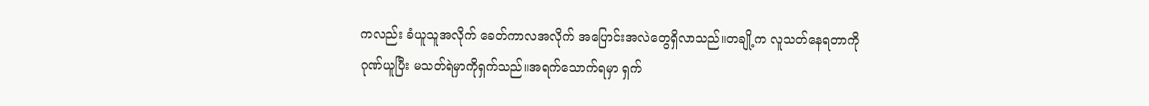ကလည်း ခံယူသူအလိုက် ခေတ်ကာလအလိုက် အပြောင်းအလဲတွေရှိလာသည်။တချို့က လူသတ်နေရတာကိုဂုဏ်ယူပြီး မသတ်ရဲမှာကိုရှက်သည်။အရက်သောက်ရမှာ ရှက်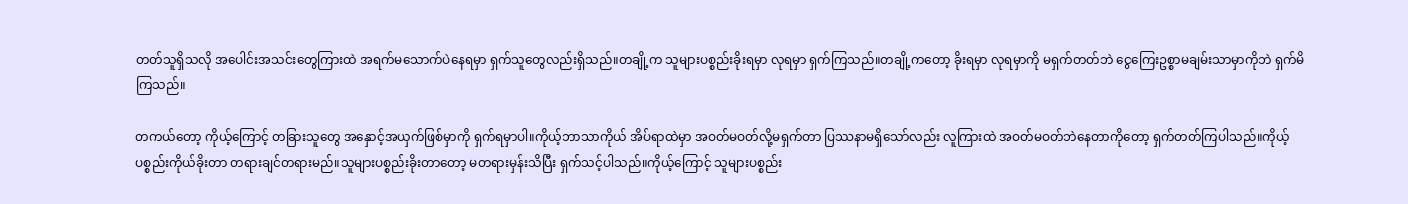တတ်သူရှိသလို အပေါင်းအသင်းတွေကြားထဲ အရက်မသောက်ပဲနေရမှာ ရှက်သူတွေလည်းရှိသည်။တချို့က သူများပစ္စည်းခိုးရမှာ လုရမှာ ရှက်ကြသည်။တချို့ကတော့ ခိုးရမှာ လုရမှာကို မရှက်တတ်ဘဲ ငွေကြေးဥစ္စာမချမ်းသာမှာကိုဘဲ ရှက်မိကြသည်။

တကယ်တော့ ကိုယ့်ကြောင့် တခြားသူတွေ အနှောင့်အယှက်ဖြစ်မှာကို ရှက်ရမှာပါ။ကိုယ့်ဘာသာကိုယ် အိပ်ရာထဲမှာ အဝတ်မဝတ်လို့မရှက်တာ ပြဿနာမရှိသော်လည်း လူကြားထဲ အဝတ်မဝတ်ဘဲနေတာကိုတော့ ရှက်တတ်ကြပါသည်။ကိုယ့်ပစ္စည်းကိုယ်ခိုးတာ တရားချင်တရားမည်။သူများပစ္စည်းခိုးတာတော့ မတရားမှန်းသိပြီး ရှက်သင့်ပါသည်။ကိုယ့်ကြောင့် သူများပစ္စည်း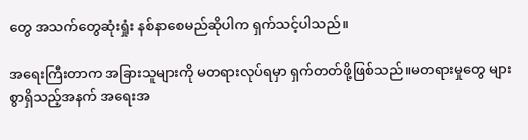တွေ အသက်တွေဆုံးရှုံး နစ်နာစေမည်ဆိုပါက ရှက်သင့်ပါသည်။

အရေးကြီးတာက အခြားသူများကို မတရားလုပ်ရမှာ ရှက်တတ်ဖို့ဖြစ်သည်။မတရားမှုတွေ များစွာရှိသည့်အနက် အရေးအ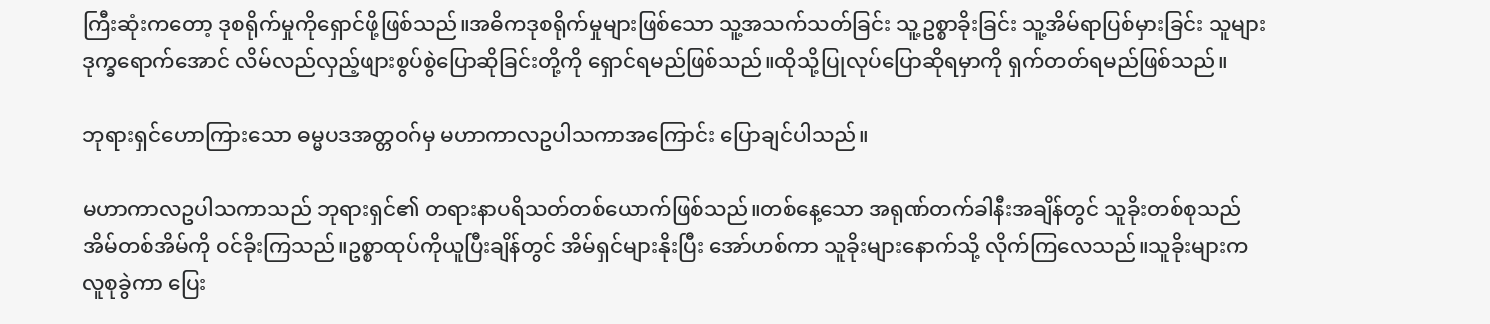ကြီးဆုံးကတော့ ဒုစရိုက်မှုကိုရှောင်ဖို့ဖြစ်သည်။အဓိကဒုစရိုက်မှုများဖြစ်သော သူ့အသက်သတ်ခြင်း သူ့ဥစ္စာခိုးခြင်း သူ့အိမ်ရာပြစ်မှားခြင်း သူများဒုက္ခရောက်အောင် လိမ်လည်လှည့်ဖျားစွပ်စွဲပြောဆိုခြင်းတို့ကို ရှောင်ရမည်ဖြစ်သည်။ထိုသို့ပြုလုပ်ပြောဆိုရမှာကို ရှက်တတ်ရမည်ဖြစ်သည်။

ဘုရားရှင်ဟောကြားသော ဓမ္မပဒအတ္တဝဂ်မှ မဟာကာလဥပါသကာအကြောင်း ပြောချင်ပါသည်။

မဟာကာလဥပါသကာသည် ဘုရားရှင်၏ တရားနာပရိသတ်တစ်ယောက်ဖြစ်သည်။တစ်နေ့သော အရုဏ်တက်ခါနီးအချိန်တွင် သူခိုးတစ်စုသည် အိမ်တစ်အိမ်ကို ဝင်ခိုးကြသည်။ဥစ္စာထုပ်ကိုယူပြီးချိန်တွင် အိမ်ရှင်များနိုးပြီး အော်ဟစ်ကာ သူခိုးများနောက်သို့ လိုက်ကြလေသည်။သူခိုးများက လူစုခွဲကာ ပြေး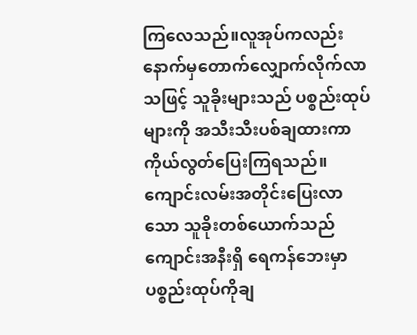ကြလေသည်။လူအုပ်ကလည်း နောက်မှတောက်လျှောက်လိုက်လာသဖြင့် သူခိုးများသည် ပစ္စည်းထုပ်များကို အသီးသီးပစ်ချထားကာ ကိုယ်လွတ်ပြေးကြရသည်။ကျောင်းလမ်းအတိုင်းပြေးလာသော သူခိုးတစ်ယောက်သည် ကျောင်းအနီးရှိ ရေကန်ဘေးမှာ ပစ္စည်းထုပ်ကိုချ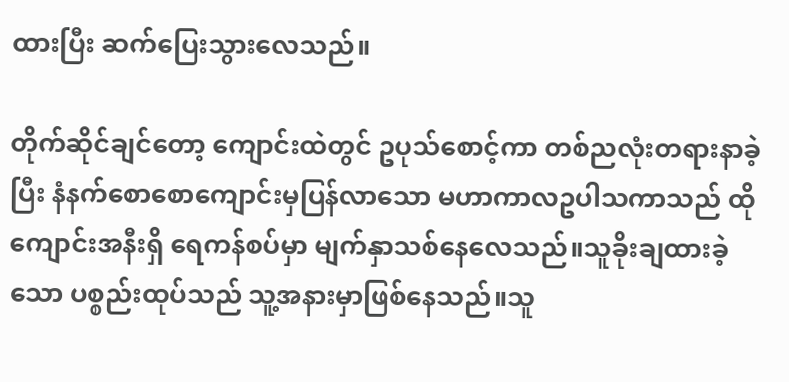ထားပြီး ဆက်ပြေးသွားလေသည်။

တိုက်ဆိုင်ချင်တော့ ကျောင်းထဲတွင် ဥပုသ်စောင့်ကာ တစ်ညလုံးတရားနာခဲ့ပြီး နံနက်စောစောကျောင်းမှပြန်လာသော မဟာကာလဥပါသကာသည် ထိုကျောင်းအနီးရှိ ရေကန်စပ်မှာ မျက်နှာသစ်နေလေသည်။သူခိုးချထားခဲ့သော ပစ္စည်းထုပ်သည် သူ့အနားမှာဖြစ်နေသည်။သူ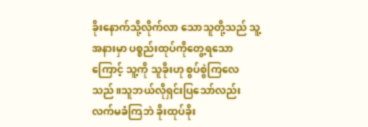ခိုးနောက်သို့လိုက်လာ သောသူတို့သည် သူ့အနားမှာ ပစ္စည်းထုပ်ကိုတွေ့ရသောကြောင့် သူ့ကို သူခိုးဟု စွပ်စွဲကြလေသည်။သူဘယ်လိုရှင်းပြသော်လည်း လက်မခံကြဘဲ ခိုးထုပ်ခိုး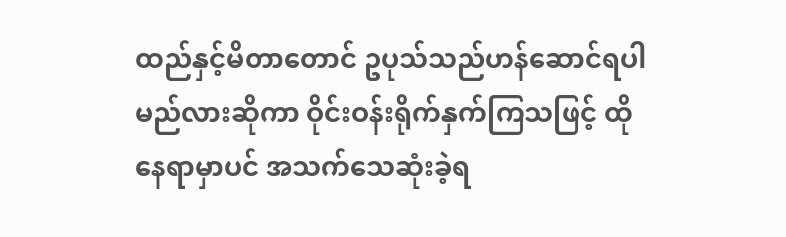ထည်နှင့်မိတာတောင် ဥပုသ်သည်ဟန်ဆောင်ရပါမည်လားဆိုကာ ဝိုင်းဝန်းရိုက်နှက်ကြသဖြင့် ထိုနေရာမှာပင် အသက်သေဆုံးခဲ့ရ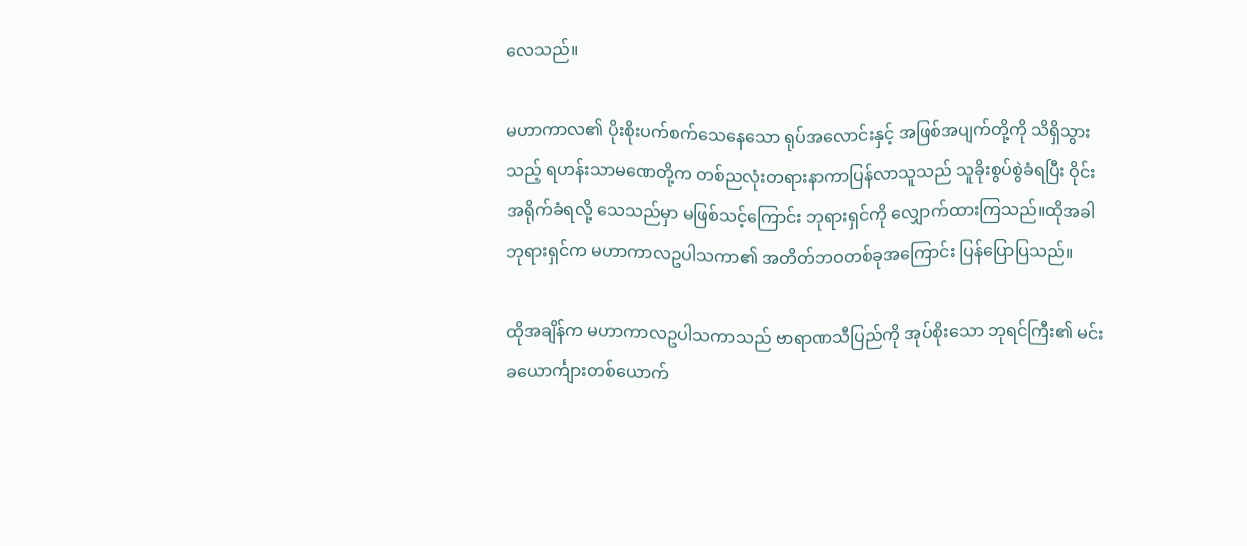လေသည်။

မဟာကာလ၏ ပိုးစိုးပက်စက်သေနေသော ရုပ်အလောင်းနှင့် အဖြစ်အပျက်တို့ကို သိရှိသွားသည့် ရဟန်းသာမဏေတို့က တစ်ညလုံးတရားနာကာပြန်လာသူသည် သူခိုးစွပ်စွဲခံရပြီး ဝိုင်းအရိုက်ခံရလို့ သေသည်မှာ မဖြစ်သင့်ကြောင်း ဘုရားရှင်ကို လျှောက်ထားကြသည်။ထိုအခါ ဘုရားရှင်က မဟာကာလဥပါသကာ၏ အတိတ်ဘဝတစ်ခုအကြောင်း ပြန်ပြောပြသည်။

ထိုအချိန်က မဟာကာလဥပါသကာသည် ဗာရာဏသီပြည်ကို အုပ်စိုးသော ဘုရင်ကြီး၏ မင်းခယောင်္ကျားတစ်ယောက်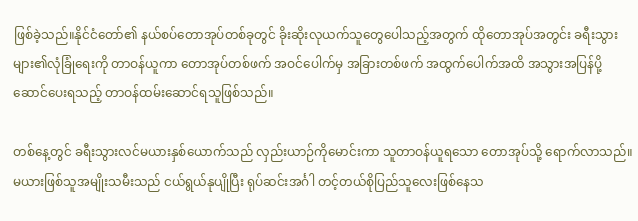ဖြစ်ခဲ့သည်။နိုင်ငံတော်၏ နယ်စပ်တောအုပ်တစ်ခုတွင် ခိုးဆိုးလုယက်သူတွေပေါသည့်အတွက် ထိုတောအုပ်အတွင်း ခရီးသွားများ၏လုံခြုံရေးကို တာဝန်ယူကာ တောအုပ်တစ်ဖက် အဝင်ပေါက်မှ အခြားတစ်ဖက် အထွက်ပေါက်အထိ အသွားအပြန်ပို့ဆောင်ပေးရသည့် တာဝန်ထမ်းဆောင်ရသူဖြစ်သည်။

တစ်နေ့တွင် ခရီးသွားလင်မယားနှစ်ယောက်သည် လှည်းယာဉ်ကိုမောင်းကာ သူတာဝန်ယူရသော တောအုပ်သို့ ရောက်လာသည်။မယားဖြစ်သူအမျိုးသမီးသည် ငယ်ရွယ်နုပျိုပြီး ရုပ်ဆင်းအင်္ဂါ တင့်တယ်စိုပြည်သူလေးဖြစ်နေသ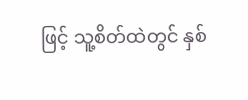ဖြင့် သူ့စိတ်ထဲတွင် နှစ်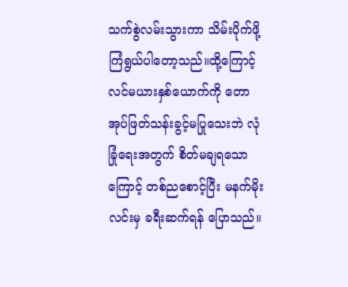သက်စွဲလမ်းသွားကာ သိမ်းပိုက်ဖို့ ကြံရွယ်ပါတော့သည်။ထို့ကြောင့် လင်မယားနှစ်ယောက်ကို တောအုပ်ဖြတ်သန်းခွင့်မပြုသေးဘဲ လုံခြုံရေးအတွက် စိတ်မချရသောကြောင့် တစ်ညစောင့်ပြီး မနက်မိုးလင်းမှ ခရီးဆက်ရန် ပြောသည်။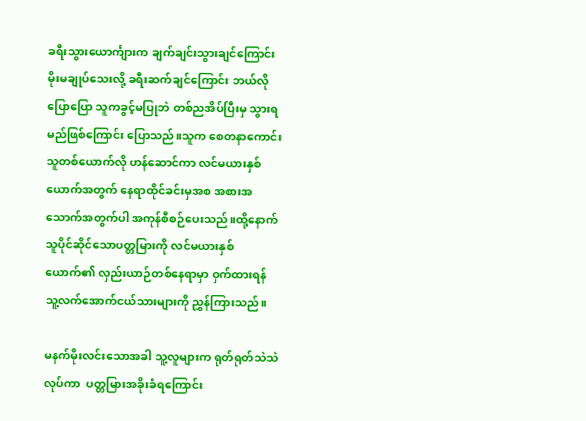ခရီးသွားယောင်္ကျားက ချက်ချင်းသွားချင်ကြောင်း မိုးမချုပ်သေးလို့ ခရီးဆက်ချင်ကြောင်း ဘယ်လိုပြောပြော သူကခွင့်မပြုဘဲ တစ်ညအိပ်ပြီးမှ သွားရမည်ဖြစ်ကြောင်း ပြောသည်။သူက စေတနာကောင်းသူတစ်ယောက်လို ဟန်ဆောင်ကာ လင်မယားနှစ်ယောက်အတွက် နေရာထိုင်ခင်းမှအစ အစားအသောက်အတွက်ပါ အကုန်စီစဉ်ပေးသည်။ထို့နောက် သူပိုင်ဆိုင်သောပတ္တမြားကို လင်မယားနှစ်ယောက်၏ လှည်းယာဉ်တစ်နေရာမှာ ဝှက်ထားရန် သူ့လက်အောက်ငယ်သားများကို ညွှန်ကြားသည်။

မနက်မိုးလင်းသောအခါ သူ့လူများက ရုတ်ရုတ်သဲသဲလုပ်ကာ  ပတ္တမြားအခိုးခံရကြောင်း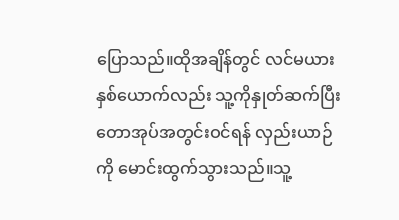ပြောသည်။ထိုအချိန်တွင် လင်မယားနှစ်ယောက်လည်း သူ့ကိုနှုတ်ဆက်ပြီး တောအုပ်အတွင်းဝင်ရန် လှည်းယာဉ်ကို မောင်းထွက်သွားသည်။သူ့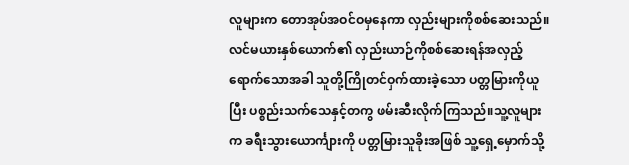လူများက တောအုပ်အဝင်ဝမှနေကာ လှည်းများကိုစစ်ဆေးသည်။လင်မယားနှစ်ယောက်၏ လှည်းယာဉ်ကိုစစ်ဆေးရန်အလှည့်ရောက်သောအခါ သူတို့ကြိုတင်ဝှက်ထားခဲ့သော ပတ္တမြားကိုယူပြီး ပစ္စည်းသက်သေနှင့်တကွ ဖမ်းဆီးလိုက်ကြသည်။သူ့လူများက ခရီးသွားယောင်္ကျားကို ပတ္တမြားသူခိုးအဖြစ် သူ့ရှေ့မှောက်သို့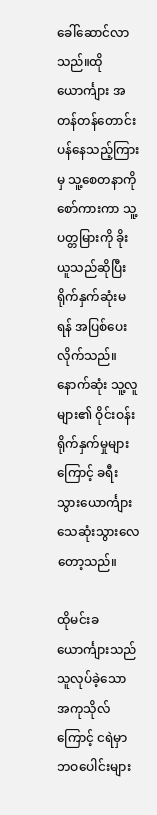ခေါ်ဆောင်လာသည်။ထိုယောင်္ကျား အတန်တန်တောင်းပန်နေသည့်ကြားမှ သူ့စေတနာကိုစော်ကားကာ သူ့ပတ္တမြားကို ခိုးယူသည်ဆိုပြီး ရိုက်နှက်ဆုံးမရန် အပြစ်ပေးလိုက်သည်။နောက်ဆုံး သူ့လူများ၏ ဝိုင်းဝန်းရိုက်နှက်မှုများကြောင့် ခရီးသွားယောင်္ကျား သေဆုံးသွားလေတော့သည်။

ထိုမင်းခယောင်္ကျားသည် သူလုပ်ခဲ့သော အကုသိုလ်ကြောင့် ငရဲမှာ ဘဝပေါင်းများ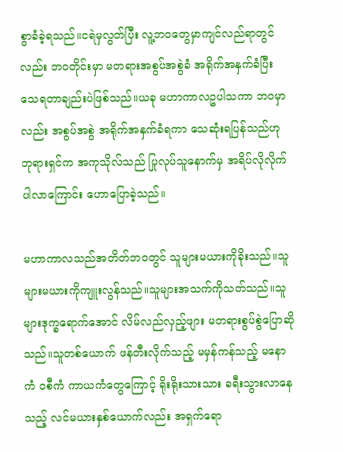စွာခံခဲ့ရသည်။ငရဲမှလွတ်ပြီး လူ့ဘဝတွေမှာကျင်လည်ရာတွင်လည်း ဘဝတိုင်းမှာ မတရားအစွပ်အစွဲခံ အရိုက်အနှက်ခံပြီး သေရတာချည်းပဲဖြစ်သည်။ယခု မဟာကာလဥပါသကာ ဘဝမှာလည်း အစွပ်အစွဲ အရိုက်အနှက်ခံရကာ သေဆုံးရပြန်သည်ဟု ဘုရားရှင်က အကုသိုလ်သည် ပြုလုပ်သူနောက်မှ အရိပ်လိုလိုက်ပါလာကြောင်း ဟောပြောခဲ့သည်။

မဟာကာလသည်အတိတ်ဘဝတွင် သူများမယားကိုခိုးသည်။သူများမယားကိုကျူးလွန်သည်။သူများအသက်ကိုသတ်သည်။သူများဒုက္ခရောက်အောင် လိမ်လည်လှည့်ဖျား မတရားစွပ်စွဲပြောဆိုသည်။သူတစ်ယောက် ဖန်တီးလိုက်သည့် မမှန်ကန်သည့် မနောကံ ဝစီကံ ကာယကံတွေကြောင့် ရိုးရိုးသားသား ခရီးသွားလာနေသည့် လင်မယားနှစ်ယောက်လည်း အရှက်ရော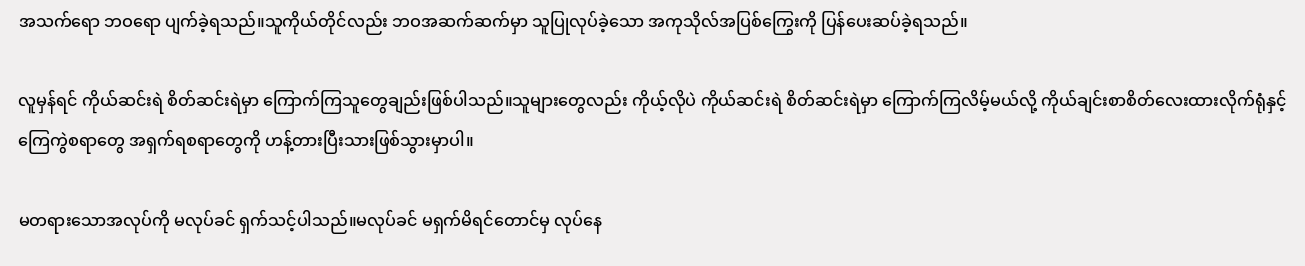အသက်ရော ဘဝရော ပျက်ခဲ့ရသည်။သူကိုယ်တိုင်လည်း ဘဝအဆက်ဆက်မှာ သူပြုလုပ်ခဲ့သော အကုသိုလ်အပြစ်ကြွေးကို ပြန်ပေးဆပ်ခဲ့ရသည်။

လူမှန်ရင် ကိုယ်ဆင်းရဲ စိတ်ဆင်းရဲမှာ ကြောက်ကြသူတွေချည်းဖြစ်ပါသည်။သူများတွေလည်း ကိုယ့်လိုပဲ ကိုယ်ဆင်းရဲ စိတ်ဆင်းရဲမှာ ကြောက်ကြလိမ့်မယ်လို့ ကိုယ်ချင်းစာစိတ်လေးထားလိုက်ရုံနှင့် ကြေကွဲစရာတွေ အရှက်ရစရာတွေကို ဟန့်တားပြီးသားဖြစ်သွားမှာပါ။

မတရားသောအလုပ်ကို မလုပ်ခင် ရှက်သင့်ပါသည်။မလုပ်ခင် မရှက်မိရင်တောင်မှ လုပ်နေ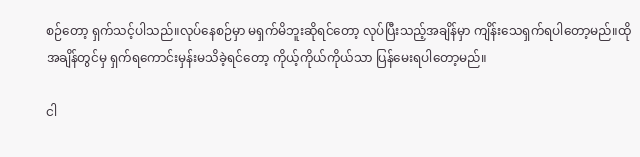စဉ်တော့ ရှက်သင့်ပါသည်။လုပ်နေစဉ်မှာ မရှက်မိဘူးဆိုရင်တော့ လုပ်ပြီးသည့်အချိန်မှာ ကျိန်းသေရှက်ရပါတော့မည်။ထိုအချိန်တွင်မှ ရှက်ရကောင်းမှန်းမသိခဲ့ရင်တော့ ကိုယ့်ကိုယ်ကိုယ်သာ ပြန်မေးရပါတော့မည်။

ငါ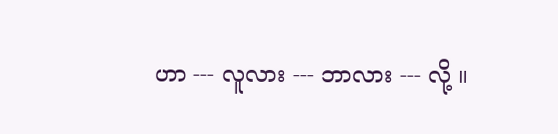ဟာ --- လူလား --- ဘာလား --- လို့ ။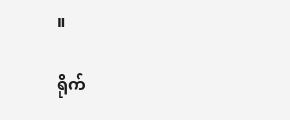။

ရိုက်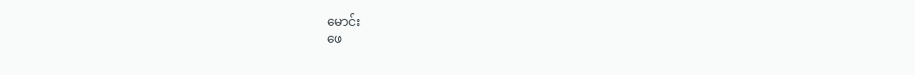မောင်း
ဖေ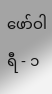ဖော်ဝါရီ - ၁